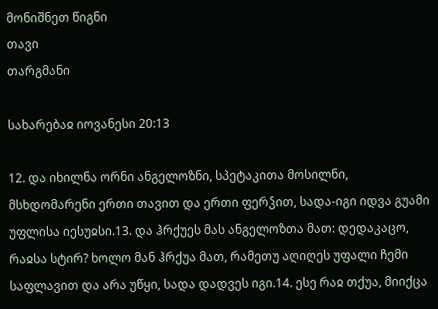მონიშნეთ წიგნი
თავი
თარგმანი

სახარებაჲ იოვანესი 20:13

12. და იხილნა ორნი ანგელოზნი, სპეტაკითა მოსილნი, მსხდომარენი ერთი თავით და ერთი ფერჴით, სადა-იგი იდვა გუამი უფლისა იესუჲსი.13. და ჰრქუეს მას ანგელოზთა მათ: დედაკაცო, რაჲსა სტირ? ხოლო მან ჰრქუა მათ, რამეთუ აღიღეს უფალი ჩემი საფლავით და არა უწყი, სადა დადვეს იგი.14. ესე რაჲ თქუა, მიიქცა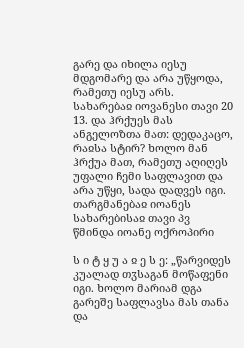გარე და იხილა იესუ მდგომარე და არა უწყოდა, რამეთუ იესუ არს.
სახარებაჲ იოვანესი თავი 20
13. და ჰრქუეს მას ანგელოზთა მათ: დედაკაცო, რაჲსა სტირ? ხოლო მან ჰრქუა მათ, რამეთუ აღიღეს უფალი ჩემი საფლავით და არა უწყი, სადა დადვეს იგი.
თარგმანებაჲ იოანეს სახარებისაჲ თავი პვ
წმინდა იოანე ოქროპირი

ს ი ტ ყ უ ა ჲ ე ს ე: „წარვიდეს კუალად თჳსაგან მოწაფენი იგი. ხოლო მარიამ დგა გარეშე საფლავსა მას თანა და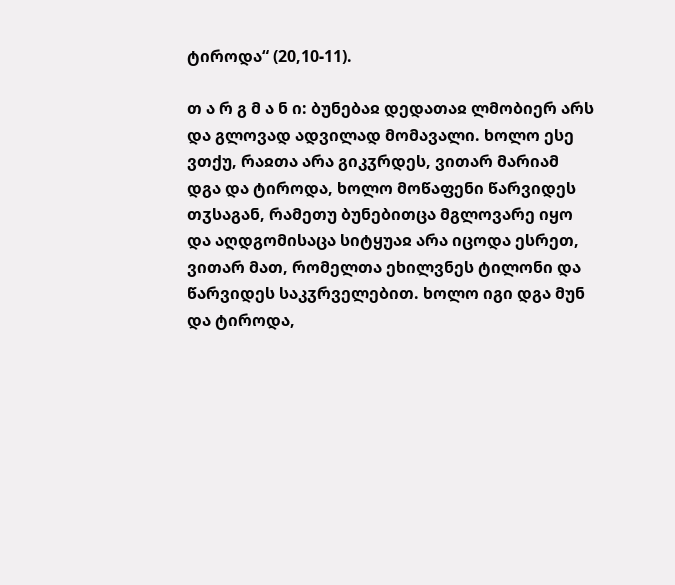ტიროდა“ (20,10-11).

თ ა რ გ მ ა ნ ი: ბუნებაჲ დედათაჲ ლმობიერ არს და გლოვად ადვილად მომავალი. ხოლო ესე ვთქუ, რაჲთა არა გიკჳრდეს, ვითარ მარიამ დგა და ტიროდა, ხოლო მოწაფენი წარვიდეს თჳსაგან, რამეთუ ბუნებითცა მგლოვარე იყო და აღდგომისაცა სიტყუაჲ არა იცოდა ესრეთ, ვითარ მათ, რომელთა ეხილვნეს ტილონი და წარვიდეს საკჳრველებით. ხოლო იგი დგა მუნ და ტიროდა,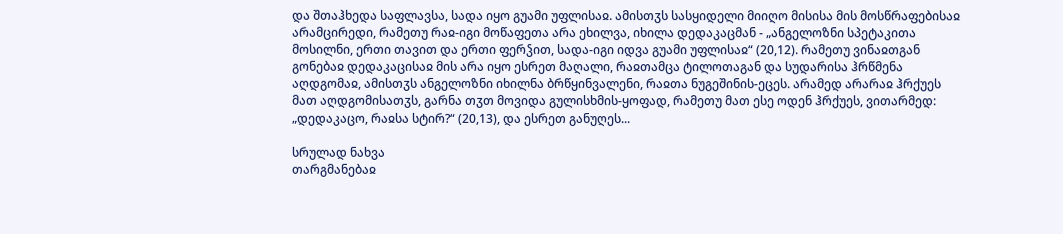და შთაჰხედა საფლავსა, სადა იყო გუამი უფლისაჲ. ამისთჳს სასყიდელი მიიღო მისისა მის მოსწრაფებისაჲ არამცირედი, რამეთუ რაჲ-იგი მოწაფეთა არა ეხილვა, იხილა დედაკაცმან - „ანგელოზნი სპეტაკითა მოსილნი, ერთი თავით და ერთი ფერჴით, სადა-იგი იდვა გუამი უფლისაჲ“ (20,12). რამეთუ ვინაჲთგან გონებაჲ დედაკაცისაჲ მის არა იყო ესრეთ მაღალი, რაჲთამცა ტილოთაგან და სუდარისა ჰრწმენა აღდგომაჲ, ამისთჳს ანგელოზნი იხილნა ბრწყინვალენი, რაჲთა ნუგეშინის-ეცეს. არამედ არარაჲ ჰრქუეს მათ აღდგომისათჳს, გარნა თჳთ მოვიდა გულისხმის-ყოფად, რამეთუ მათ ესე ოდენ ჰრქუეს, ვითარმედ: „დედაკაცო, რაჲსა სტირ?“ (20,13), და ესრეთ განუღეს...

სრულად ნახვა
თარგმანებაჲ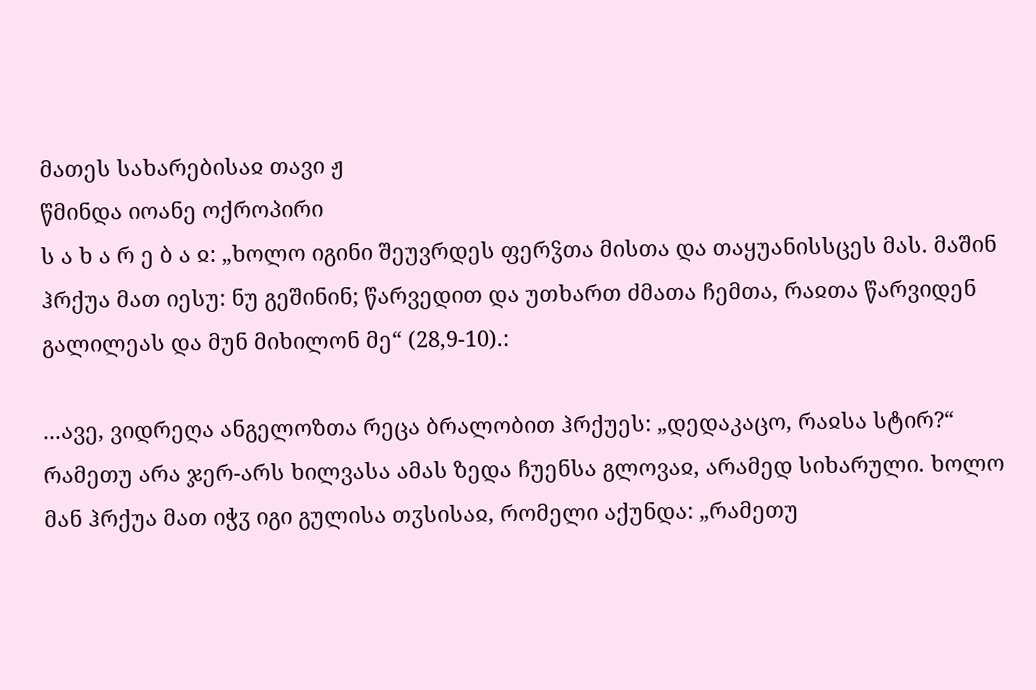მათეს სახარებისაჲ თავი ჟ
წმინდა იოანე ოქროპირი
ს ა ხ ა რ ე ბ ა ჲ: „ხოლო იგინი შეუვრდეს ფერჴთა მისთა და თაყუანისსცეს მას. მაშინ ჰრქუა მათ იესუ: ნუ გეშინინ; წარვედით და უთხართ ძმათა ჩემთა, რაჲთა წარვიდენ გალილეას და მუნ მიხილონ მე“ (28,9-10).:

...ავე, ვიდრეღა ანგელოზთა რეცა ბრალობით ჰრქუეს: „დედაკაცო, რაჲსა სტირ?“ რამეთუ არა ჯერ-არს ხილვასა ამას ზედა ჩუენსა გლოვაჲ, არამედ სიხარული. ხოლო მან ჰრქუა მათ იჭჳ იგი გულისა თჳსისაჲ, რომელი აქუნდა: „რამეთუ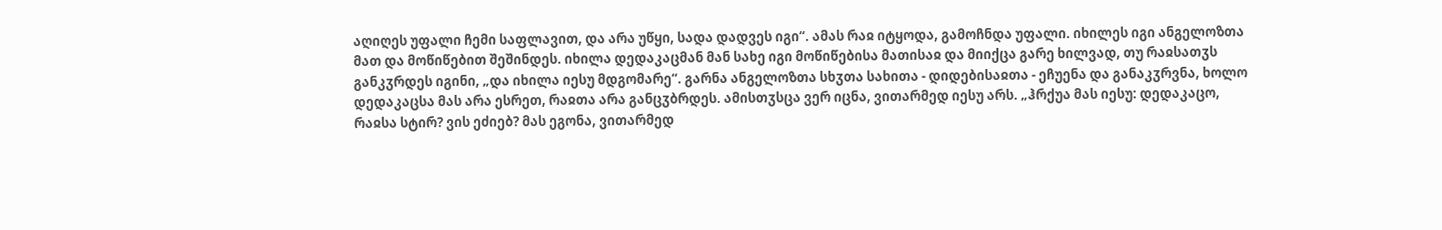აღიღეს უფალი ჩემი საფლავით, და არა უწყი, სადა დადვეს იგი“. ამას რაჲ იტყოდა, გამოჩნდა უფალი. იხილეს იგი ანგელოზთა მათ და მოწიწებით შეშინდეს. იხილა დედაკაცმან მან სახე იგი მოწიწებისა მათისაჲ და მიიქცა გარე ხილვად, თუ რაჲსათჳს განკჳრდეს იგინი, „და იხილა იესუ მდგომარე“. გარნა ანგელოზთა სხჳთა სახითა - დიდებისაჲთა - ეჩუენა და განაკჳრვნა, ხოლო დედაკაცსა მას არა ესრეთ, რაჲთა არა განცჳბრდეს. ამისთჳსცა ვერ იცნა, ვითარმედ იესუ არს. „ჰრქუა მას იესუ: დედაკაცო, რაჲსა სტირ? ვის ეძიებ? მას ეგონა, ვითარმედ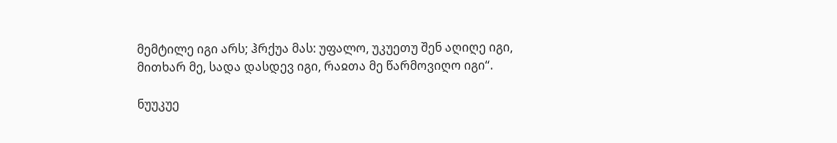მემტილე იგი არს; ჰრქუა მას: უფალო, უკუეთუ შენ აღიღე იგი, მითხარ მე, სადა დასდევ იგი, რაჲთა მე წარმოვიღო იგი“.

ნუუკუე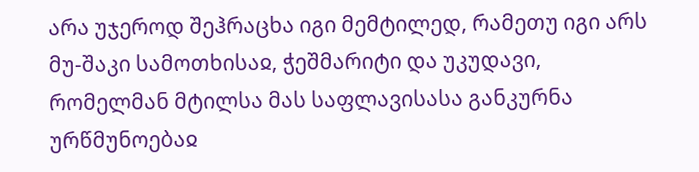არა უჯეროდ შეჰრაცხა იგი მემტილედ, რამეთუ იგი არს მუ-შაკი სამოთხისაჲ, ჭეშმარიტი და უკუდავი, რომელმან მტილსა მას საფლავისასა განკურნა ურწმუნოებაჲ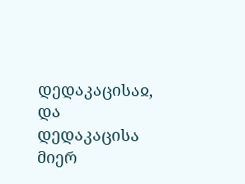დედაკაცისაჲ, და დედაკაცისა მიერ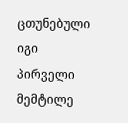ცთუნებული იგი პირველი მემტილე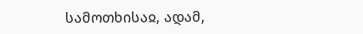სამოთხისაჲ, ადამ,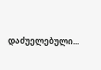დაძუელებული...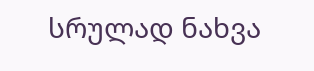სრულად ნახვა